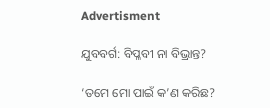Advertisment

ଯୁବବର୍ଗ: ବିପ୍ଳବୀ ନା ବିଭ୍ରାନ୍ତ?

‘ତମେ ମୋ ପାଇଁ କ’ଣ କରିଛ?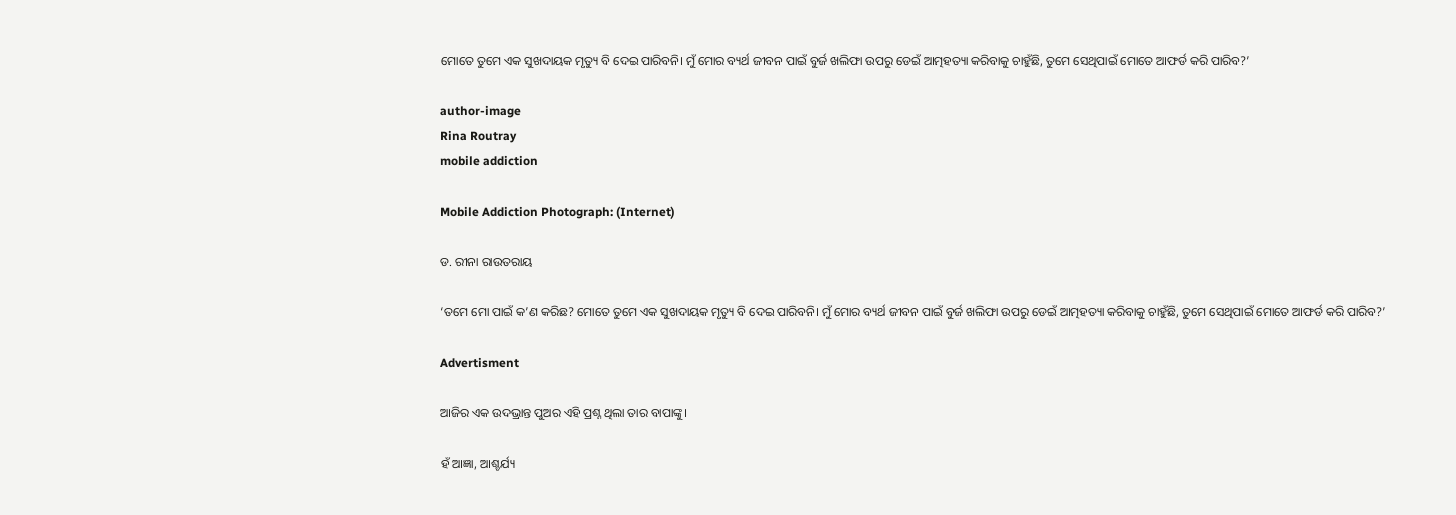ମୋତେ ତୁମେ ଏକ ସୁଖଦାୟକ ମୃତ୍ୟୁ ବି ଦେଇ ପାରିବନି। ମୁଁ ମୋର ବ୍ୟର୍ଥ ଜୀବନ ପାଇଁ ବୁର୍ଜ ଖଲିଫା ଉପରୁ ଡେଇଁ ଆତ୍ମହତ୍ୟା କରିବାକୁ ଚାହୁଁଛି, ତୁମେ ସେଥିପାଇଁ ମୋତେ ଆଫର୍ଡ କରି ପାରିବ?’

author-image
Rina Routray
mobile addiction

Mobile Addiction Photograph: (Internet)

ଡ. ରୀନା ରାଉତରାୟ

‘ତମେ ମୋ ପାଇଁ କ’ଣ କରିଛ? ମୋତେ ତୁମେ ଏକ ସୁଖଦାୟକ ମୃତ୍ୟୁ ବି ଦେଇ ପାରିବନି। ମୁଁ ମୋର ବ୍ୟର୍ଥ ଜୀବନ ପାଇଁ ବୁର୍ଜ ଖଲିଫା ଉପରୁ ଡେଇଁ ଆତ୍ମହତ୍ୟା କରିବାକୁ ଚାହୁଁଛି, ତୁମେ ସେଥିପାଇଁ ମୋତେ ଆଫର୍ଡ କରି ପାରିବ?’

Advertisment

ଆଜିର ଏକ ଉଦଭ୍ରାନ୍ତ ପୁଅର ଏହି ପ୍ରଶ୍ନ ଥିଲା ତାର ବାପାଙ୍କୁ।

ହଁ ଆଜ୍ଞା, ଆଶ୍ଚର୍ଯ୍ୟ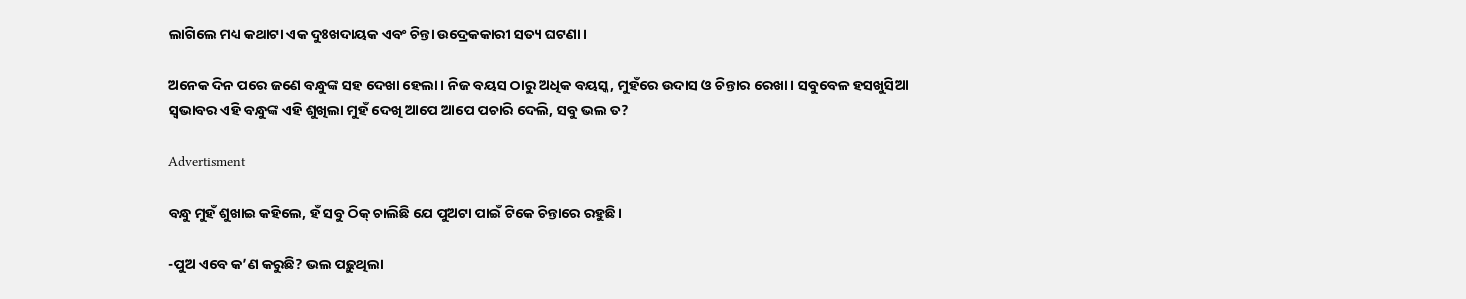ଲାଗିଲେ ମଧ୍ୟ କଥାଟା ଏକ ଦୁଃଖଦାୟକ ଏବଂ ଚିନ୍ତା ଉଦ୍ରେକକାରୀ ସତ୍ୟ ଘଟଣା।

ଅନେକ ଦିନ ପରେ ଜଣେ ବନ୍ଧୁଙ୍କ ସହ ଦେଖା ହେଲା। ନିଜ ବୟସ ଠାରୁ ଅଧିକ ବୟସ୍କ, ମୁହଁରେ ଉଦାସ ଓ ଚିନ୍ତାର ରେଖା। ସବୁବେଳ ହସଖୁସିଆ ସ୍ୱଭାବର ଏହି ବନ୍ଧୁଙ୍କ ଏହି ଶୁଖିଲା ମୁହଁ ଦେଖି ଆପେ ଆପେ ପଚାରି ଦେଲି, ସବୁ ଭଲ ତ?

Advertisment

ବନ୍ଧୁ ମୁହଁ ଶୁଖାଇ କହିଲେ, ହଁ ସବୁ ଠିକ୍ ଚାଲିଛି ଯେ ପୁଅଟା ପାଇଁ ଟିକେ ଚିନ୍ତାରେ ରହୁଛି।

-ପୁଅ ଏବେ କ’ଣ କରୁଛି? ଭଲ ପଢ଼ୁଥିଲା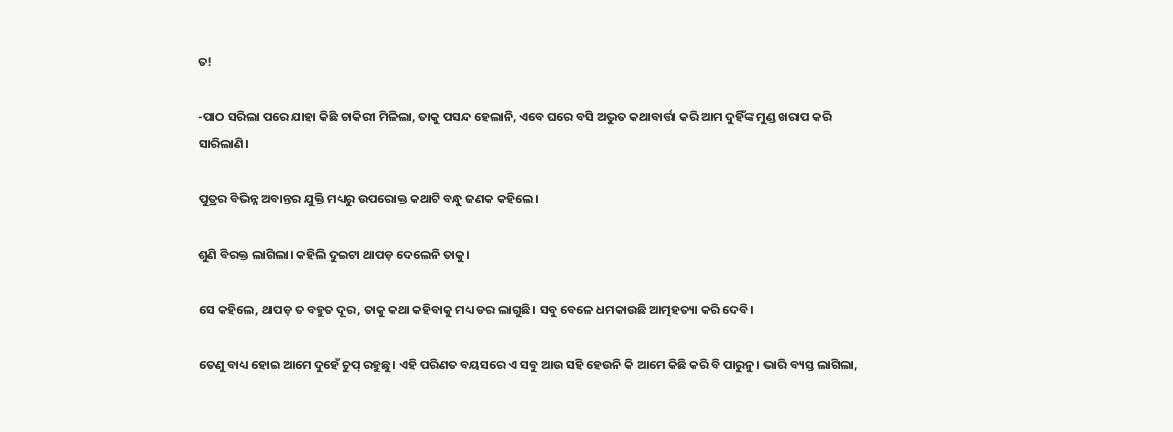ତ!

-ପାଠ ସରିଲା ପରେ ଯାହା କିଛି ଚାକିରୀ ମିଳିଲା, ତାକୁ ପସନ୍ଦ ହେଲାନି, ଏବେ ଘରେ ବସି ଅଦ୍ଭୁତ କଥାବାର୍ତ୍ତା କରି ଆମ ଦୁହିଁଙ୍କ ମୁଣ୍ଡ ଖରାପ କରି ସାରିଲାଣି।

ପୁତ୍ରର ବିଭିନ୍ନ ଅବାନ୍ତର ଯୁକ୍ତି ମଧ୍ୟରୁ ଉପରୋକ୍ତ କଥାଟି ବନ୍ଧୁ ଜଣକ କହିଲେ।

ଶୁଣି ବିରକ୍ତ ଲାଗିଲା। କହିଲି ଦୁଇଟା ଥାପଡ଼ ଦେଲେନି ତାକୁ।

ସେ କହିଲେ, ଥାପଡ଼ ତ ବହୁତ ଦୂର, ତାକୁ କଥା କହିବାକୁ ମଧ୍ୟ ଡର ଲାଗୁଛି। ସବୁ ବେଳେ ଧମକାଉଛି ଆତ୍ମହତ୍ୟା କରି ଦେବି।

ତେଣୁ ବାଧ୍ୟ ହୋଇ ଆମେ ଦୁହେଁ ଚୁପ୍ ରହୁଛୁ। ଏହି ପରିଣତ ବୟସରେ ଏ ସବୁ ଆଉ ସହି ହେଉନି କି ଆମେ କିଛି କରି ବି ପାରୁନୁ। ଭାରି ବ୍ୟସ୍ତ ଲାଗିଲା,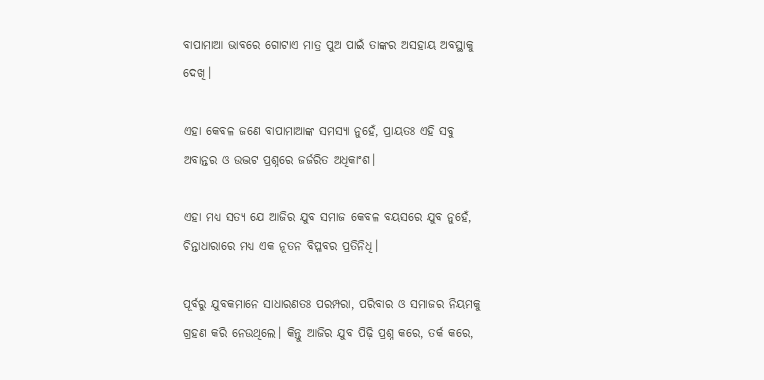ବାପାମାଆ ଭାବରେ ଗୋଟାଏ ମାତ୍ର ପୁଅ ପାଇଁ ତାଙ୍କର ଅସହାୟ ଅବସ୍ଥାକୁ ଦେଖି।

ଏହା କେବଳ ଜଣେ ବାପାମାଆଙ୍କ ସମସ୍ୟା ନୁହେଁ, ପ୍ରାୟତଃ ଏହି ସବୁ ଅବାନ୍ତର ଓ ଉଦ୍ଭଟ ପ୍ରଶ୍ନରେ ଜର୍ଜରିତ ଅଧିକାଂଶ।

ଏହା ମଧ୍ୟ ସତ୍ୟ ଯେ ଆଜିର ଯୁବ ସମାଜ କେବଳ ବୟସରେ ଯୁବ ନୁହେଁ, ଚିନ୍ତାଧାରାରେ ମଧ୍ୟ ଏକ ନୂତନ ବିପ୍ଳବର ପ୍ରତିନିଧି।

ପୂର୍ବରୁ ଯୁବକମାନେ ସାଧାରଣତଃ ପରମ୍ପରା, ପରିବାର ଓ ସମାଜର ନିୟମକୁ ଗ୍ରହଣ କରି ନେଉଥିଲେ। କିନ୍ତୁ ଆଜିର ଯୁବ ପିଢ଼ି ପ୍ରଶ୍ନ କରେ, ତର୍କ କରେ,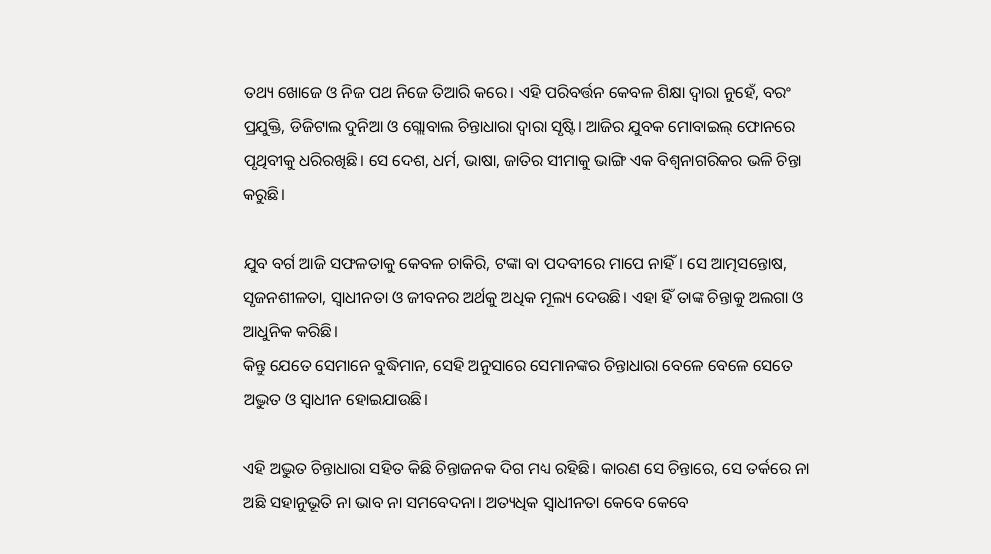ତଥ୍ୟ ଖୋଜେ ଓ ନିଜ ପଥ ନିଜେ ତିଆରି କରେ। ଏହି ପରିବର୍ତ୍ତନ କେବଳ ଶିକ୍ଷା ଦ୍ୱାରା ନୁହେଁ, ବରଂ ପ୍ରଯୁକ୍ତି, ଡିଜିଟାଲ ଦୁନିଆ ଓ ଗ୍ଲୋବାଲ ଚିନ୍ତାଧାରା ଦ୍ୱାରା ସୃଷ୍ଟି। ଆଜିର ଯୁବକ ମୋବାଇଲ୍ ଫୋନରେ ପୃଥିବୀକୁ ଧରିରଖିଛି। ସେ ଦେଶ, ଧର୍ମ, ଭାଷା, ଜାତିର ସୀମାକୁ ଭାଙ୍ଗି ଏକ ବିଶ୍ୱନାଗରିକର ଭଳି ଚିନ୍ତା କରୁଛି।

ଯୁବ ବର୍ଗ ଆଜି ସଫଳତାକୁ କେବଳ ଚାକିରି, ଟଙ୍କା ବା ପଦବୀରେ ମାପେ ନାହିଁ। ସେ ଆତ୍ମସନ୍ତୋଷ, ସୃଜନଶୀଳତା, ସ୍ୱାଧୀନତା ଓ ଜୀବନର ଅର୍ଥକୁ ଅଧିକ ମୂଲ୍ୟ ଦେଉଛି। ଏହା ହିଁ ତାଙ୍କ ଚିନ୍ତାକୁ ଅଲଗା ଓ ଆଧୁନିକ କରିଛି।
କିନ୍ତୁ ଯେତେ ସେମାନେ ବୁଦ୍ଧିମାନ, ସେହି ଅନୁସାରେ ସେମାନଙ୍କର ଚିନ୍ତାଧାରା ବେଳେ ବେଳେ ସେତେ ଅଦ୍ଭୁତ ଓ ସ୍ୱାଧୀନ ହୋଇଯାଉଛି।

ଏହି ଅଦ୍ଭୁତ ଚିନ୍ତାଧାରା ସହିତ କିଛି ଚିନ୍ତାଜନକ ଦିଗ ମଧ୍ୟ ରହିଛି। କାରଣ ସେ ଚିନ୍ତାରେ, ସେ ତର୍କରେ ନା ଅଛି ସହାନୁଭୂତି ନା ଭାବ ନା ସମବେଦନା। ଅତ୍ୟଧିକ ସ୍ୱାଧୀନତା କେବେ କେବେ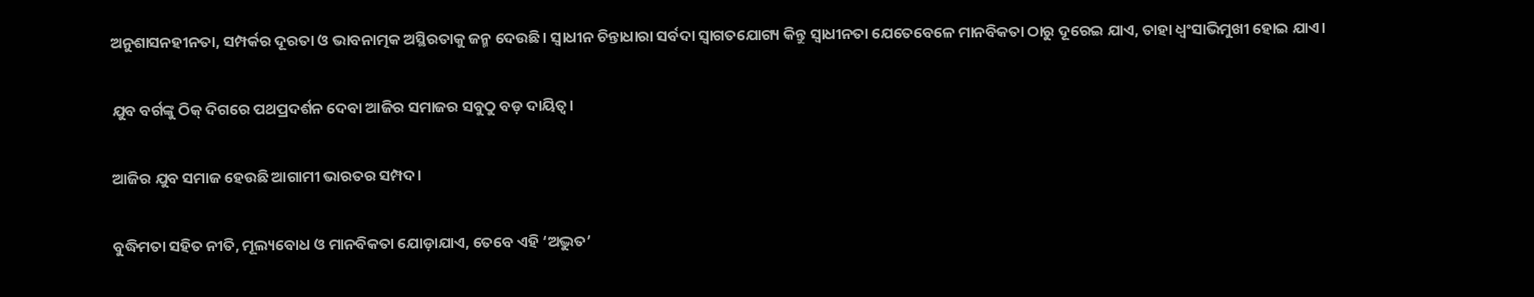ଅନୁଶାସନହୀନତା, ସମ୍ପର୍କର ଦୂରତା ଓ ଭାବନାତ୍ମକ ଅସ୍ଥିରତାକୁ ଜନ୍ମ ଦେଉଛି। ସ୍ୱାଧୀନ ଚିନ୍ତାଧାରା ସର୍ବଦା ସ୍ୱାଗତଯୋଗ୍ୟ କିନ୍ତୁ ସ୍ଵାଧୀନତା ଯେତେବେଳେ ମାନବିକତା ଠାରୁ ଦୂରେଇ ଯାଏ, ତାହା ଧ୍ୱଂସାଭିମୁଖୀ ହୋଇ ଯାଏ।

ଯୁବ ବର୍ଗଙ୍କୁ ଠିକ୍ ଦିଗରେ ପଥପ୍ରଦର୍ଶନ ଦେବା ଆଜିର ସମାଜର ସବୁଠୁ ବଡ଼ ଦାୟିତ୍ୱ।

ଆଜିର ଯୁବ ସମାଜ ହେଉଛି ଆଗାମୀ ଭାରତର ସମ୍ପଦ।

ବୁଦ୍ଧିମତା ସହିତ ନୀତି, ମୂଲ୍ୟବୋଧ ଓ ମାନବିକତା ଯୋଡ଼ାଯାଏ, ତେବେ ଏହି ‘ଅଦ୍ଭୁତ’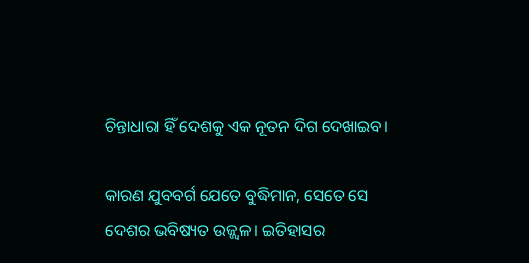ଚିନ୍ତାଧାରା ହିଁ ଦେଶକୁ ଏକ ନୂତନ ଦିଗ ଦେଖାଇବ।

କାରଣ ଯୁବବର୍ଗ ଯେତେ ବୁଦ୍ଧିମାନ, ସେତେ ସେ ଦେଶର ଭବିଷ୍ୟତ ଉଜ୍ଜ୍ୱଳ। ଇତିହାସର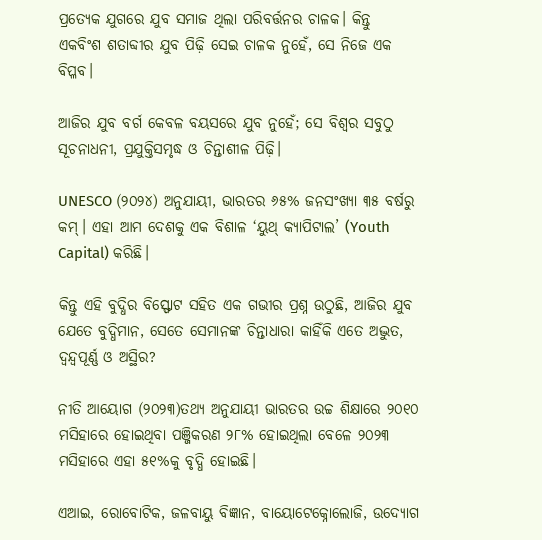ପ୍ରତ୍ୟେକ ଯୁଗରେ ଯୁବ ସମାଜ ଥିଲା ପରିବର୍ତ୍ତନର ଚାଳକ। କିନ୍ତୁ ଏକବିଂଶ ଶତାବ୍ଦୀର ଯୁବ ପିଢ଼ି ସେଇ ଚାଳକ ନୁହେଁ, ସେ ନିଜେ ଏକ ବିପ୍ଳବ।

ଆଜିର ଯୁବ ବର୍ଗ କେବଳ ବୟସରେ ଯୁବ ନୁହେଁ; ସେ ବିଶ୍ୱର ସବୁଠୁ ସୂଚନାଧନୀ, ପ୍ରଯୁକ୍ତିସମୃଦ୍ଧ ଓ ଚିନ୍ତାଶୀଳ ପିଢ଼ି।

UNESCO (୨୦୨୪) ଅନୁଯାୟୀ, ଭାରତର ୬୫% ଜନସଂଖ୍ୟା ୩୫ ବର୍ଷରୁ କମ୍। ଏହା ଆମ ଦେଶକୁ ଏକ ବିଶାଳ ‘ୟୁଥ୍ କ୍ୟାପିଟାଲ’ (Youth Capital) କରିଛି।

କିନ୍ତୁ ଏହି ବୁଦ୍ଧିର ବିସ୍ଫୋଟ ସହିତ ଏକ ଗଭୀର ପ୍ରଶ୍ନ ଉଠୁଛି, ଆଜିର ଯୁବ ଯେତେ ବୁଦ୍ଧିମାନ, ସେତେ ସେମାନଙ୍କ ଚିନ୍ତାଧାରା କାହିଁକି ଏତେ ଅଦ୍ଭୁତ, ଦ୍ୱନ୍ଦ୍ୱପୂର୍ଣ୍ଣ ଓ ଅସ୍ଥିର?

ନୀତି ଆୟୋଗ (୨୦୨୩)ତଥ୍ୟ ଅନୁଯାୟୀ ଭାରତର ଉଚ୍ଚ ଶିକ୍ଷାରେ ୨୦୧୦ ମସିହାରେ ହୋଇଥିବା ପଞ୍ଜିକରଣ ୨୮% ହୋଇଥିଲା ବେଳେ ୨୦୨୩ ମସିହାରେ ଏହା ୫୧%କୁ ବୃଦ୍ଧି ହୋଇଛି।

ଏଆଇ, ରୋବୋଟିକ, ଜଳବାୟୁ ବିଜ୍ଞାନ, ବାୟୋଟେକ୍ନୋଲୋଜି, ଉଦ୍ୟୋଗ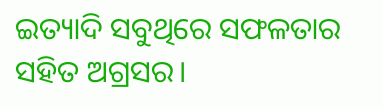ଇତ୍ୟାଦି ସବୁଥିରେ ସଫଳତାର ସହିତ ଅଗ୍ରସର।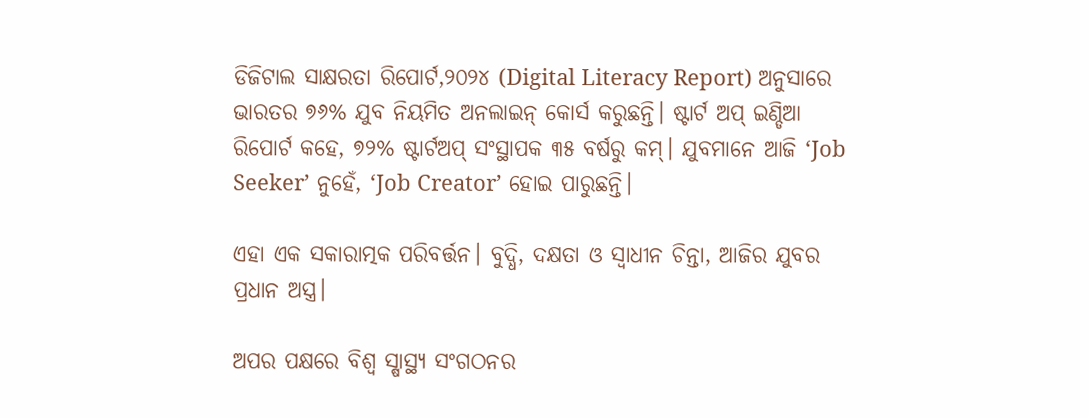ଡିଜିଟାଲ ସାକ୍ଷରତା ରିପୋର୍ଟ,୨୦୨୪ (Digital Literacy Report) ଅନୁସାରେ ଭାରତର ୭୬% ଯୁବ ନିୟମିତ ଅନଲାଇନ୍ କୋର୍ସ କରୁଛନ୍ତି। ଷ୍ଟାର୍ଟ ଅପ୍ ଇଣ୍ଡିଆ ରିପୋର୍ଟ କହେ, ୭୨% ଷ୍ଟାର୍ଟଅପ୍ ସଂସ୍ଥାପକ ୩୫ ବର୍ଷରୁ କମ୍। ଯୁବମାନେ ଆଜି ‘Job Seeker’ ନୁହେଁ, ‘Job Creator’ ହୋଇ ପାରୁଛନ୍ତି।

ଏହା ଏକ ସକାରାତ୍ମକ ପରିବର୍ତ୍ତନ। ବୁଦ୍ଧି, ଦକ୍ଷତା ଓ ସ୍ୱାଧୀନ ଚିନ୍ତା, ଆଜିର ଯୁବର ପ୍ରଧାନ ଅସ୍ତ୍ର।

ଅପର ପକ୍ଷରେ ବିଶ୍ୱ ସ୍ଷାସ୍ଥ୍ୟ ସଂଗଠନର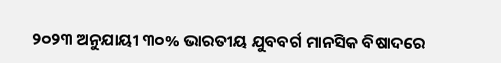୨୦୨୩ ଅନୁଯାୟୀ ୩୦% ଭାରତୀୟ ଯୁବବର୍ଗ ମାନସିକ ବିଷାଦରେ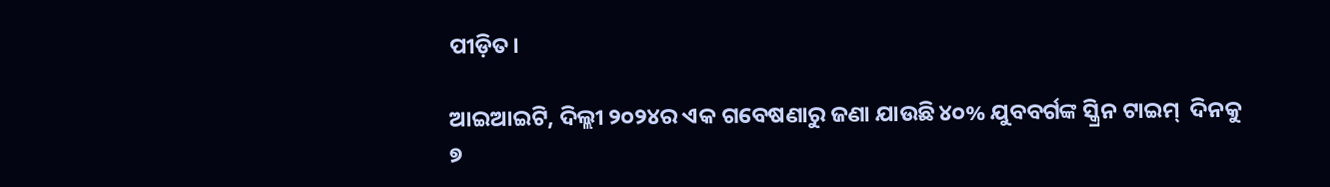ପୀଡ଼ିତ।

ଆଇଆଇଟି, ଦିଲ୍ଲୀ ୨୦୨୪ର ଏକ ଗବେଷଣାରୁ ଜଣା ଯାଉଛି ୪୦% ଯୁବବର୍ଗଙ୍କ ସ୍କ୍ରିନ ଟାଇମ୍‌  ଦିନକୁ ୭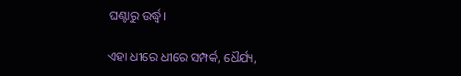ଘଣ୍ଟାରୁ ଉର୍ଦ୍ଧ୍ୱ।

ଏହା ଧୀରେ ଧୀରେ ସମ୍ପର୍କ, ଧୈର୍ଯ୍ୟ,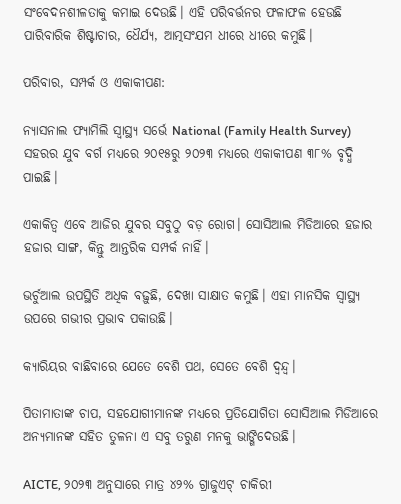ସଂବେଦନଶୀଳତାକୁ କମାଇ ଦେଉଛି। ଏହି ପରିବର୍ତ୍ତନର ଫଳାଫଳ ହେଉଛି ପାରିବାରିକ ଶିଷ୍ଟାଚାର, ଧୈର୍ଯ୍ୟ, ଆତ୍ମସଂଯମ ଧୀରେ ଧୀରେ କମୁଛି।

ପରିବାର, ସମ୍ପର୍କ ଓ ଏକାକୀପଣ:

ନ୍ୟାସନାଲ ଫ୍ୟାମିଲି ସ୍ୱାସ୍ଥ୍ୟ ସର୍ଭେ National (Family Health Survey) ସହରର ଯୁବ ବର୍ଗ ମଧ୍ୟରେ ୨୦୧୫ରୁ ୨୦୨୩ ମଧ୍ୟରେ ଏକାକୀପଣ ୩୮% ବୃଦ୍ଧି ପାଇଛି।

ଏକାକିତ୍ଵ ଏବେ ଆଜିର ଯୁବର ସବୁଠୁ ବଡ଼ ରୋଗ। ସୋସିଆଲ ମିଡିଆରେ ହଜାର ହଜାର ସାଙ୍ଗ, କିନ୍ତୁ ଆନ୍ତରିକ ସମ୍ପର୍କ ନାହିଁ।

ଭର୍ଚୁଆଲ ଉପସ୍ଥିତି ଅଧିକ ବଢ଼ୁଛି, ଦେଖା ସାକ୍ଷାତ କମୁଛି। ଏହା ମାନସିକ ସ୍ୱାସ୍ଥ୍ୟ ଉପରେ ଗଭୀର ପ୍ରଭାବ ପକାଉଛି।

କ୍ୟାରିୟର ବାଛିବାରେ ଯେତେ ବେଶି ପଥ, ସେତେ ବେଶି ଦ୍ୱନ୍ଦ୍ୱ।

ପିତାମାତାଙ୍କ ଚାପ, ସହଯୋଗୀମାନଙ୍କ ମଧ୍ୟରେ ପ୍ରତିଯୋଗିତା ସୋସିଆଲ ମିଡିଆରେ ଅନ୍ୟମାନଙ୍କ ସହିତ ତୁଳନା ଏ ସବୁ ତରୁଣ ମନକୁ ଭାଙ୍ଗିଦେଉଛି।

AICTE, ୨୦୨୩ ଅନୁସାରେ ମାତ୍ର ୪୨% ଗ୍ରାଜୁଏଟ୍ ଚାକିରୀ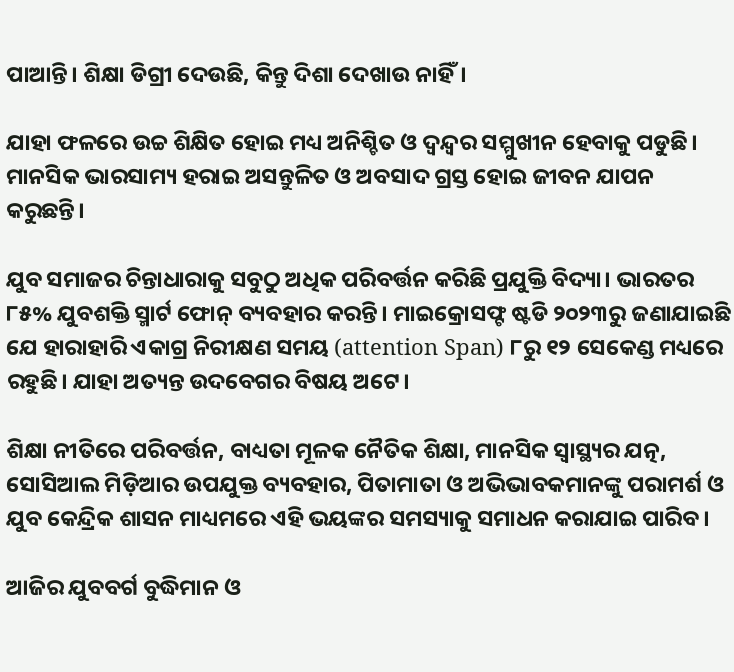ପାଆନ୍ତି। ଶିକ୍ଷା ଡିଗ୍ରୀ ଦେଉଛି, କିନ୍ତୁ ଦିଶା ଦେଖାଉ ନାହିଁ।

ଯାହା ଫଳରେ ଉଚ୍ଚ ଶିକ୍ଷିତ ହୋଇ ମଧ୍ୟ ଅନିଶ୍ଚିତ ଓ ଦ୍ୱନ୍ଦ୍ୱର ସମ୍ମୁଖୀନ ହେବାକୁ ପଡୁଛି। ମାନସିକ ଭାରସାମ୍ୟ ହରାଇ ଅସନ୍ତୁଳିତ ଓ ଅବସାଦ ଗ୍ରସ୍ତ ହୋଇ ଜୀବନ ଯାପନ କରୁଛନ୍ତି।

ଯୁବ ସମାଜର ଚିନ୍ତାଧାରାକୁ ସବୁଠୁ ଅଧିକ ପରିବର୍ତ୍ତନ କରିଛି ପ୍ରଯୁକ୍ତି ବିଦ୍ୟା। ଭାରତର ୮୫% ଯୁବଶକ୍ତି ସ୍ମାର୍ଟ ଫୋନ୍ ବ୍ୟବହାର କରନ୍ତି। ମାଇକ୍ରୋସଫ୍ଟ ଷ୍ଟଡି ୨୦୨୩ରୁ ଜଣାଯାଇଛି ଯେ ହାରାହାରି ଏକାଗ୍ର ନିରୀକ୍ଷଣ ସମୟ (attention Span) ୮ରୁ ୧୨ ସେକେଣ୍ଡ ମଧ୍ୟରେ ରହୁଛି। ଯାହା ଅତ୍ୟନ୍ତ ଉଦବେଗର ବିଷୟ ଅଟେ।

ଶିକ୍ଷା ନୀତିରେ ପରିବର୍ତ୍ତନ, ବାଧ୍ୟତା ମୂଳକ ନୈତିକ ଶିକ୍ଷା, ମାନସିକ ସ୍ୱାସ୍ଥ୍ୟର ଯତ୍ନ, ସୋସିଆଲ ମିଡ଼ିଆର ଉପଯୁକ୍ତ ବ୍ୟବହାର, ପିତାମାତା ଓ ଅଭିଭାବକମାନଙ୍କୁ ପରାମର୍ଶ ଓ ଯୁବ କେନ୍ଦ୍ରିକ ଶାସନ ମାଧ୍ୟମରେ ଏହି ଭୟଙ୍କର ସମସ୍ୟାକୁ ସମାଧନ କରାଯାଇ ପାରିବ।

ଆଜିର ଯୁବବର୍ଗ ବୁଦ୍ଧିମାନ ଓ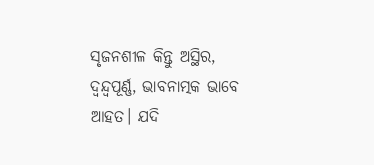ସୃଜନଶୀଳ କିନ୍ତୁ ଅସ୍ଥିର, ଦ୍ୱନ୍ଦ୍ୱପୂର୍ଣ୍ଣ, ଭାବନାତ୍ମକ ଭାବେ ଆହତ। ଯଦି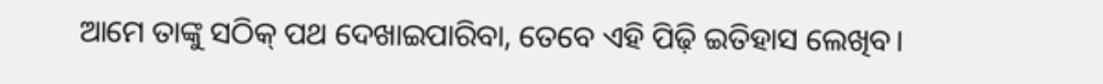ଆମେ ତାଙ୍କୁ ସଠିକ୍ ପଥ ଦେଖାଇପାରିବା, ତେବେ ଏହି ପିଢ଼ି ଇତିହାସ ଲେଖିବ।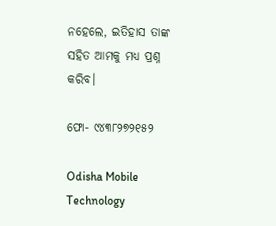ନହେଲେ, ଇତିହାସ ତାଙ୍କ ସହିତ ଆମକୁ ମଧ୍ୟ ପ୍ରଶ୍ନ କରିବ।

ଫୋ- ୯୪୩୮୨୭୨୧୫୨

Odisha Mobile Technology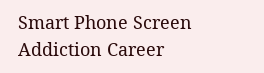Smart Phone Screen Addiction Career